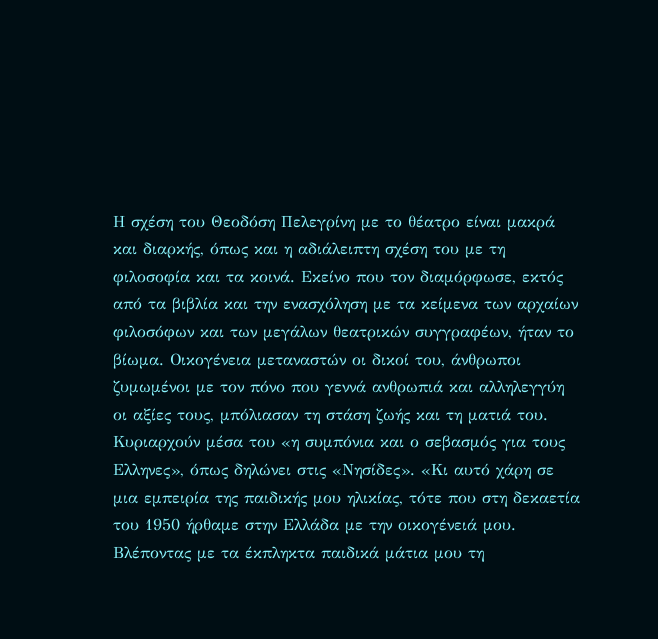Η σχέση του Θεοδόση Πελεγρίνη με το θέατρο είναι μακρά και διαρκής, όπως και η αδιάλειπτη σχέση του με τη φιλοσοφία και τα κοινά. Εκείνο που τον διαμόρφωσε, εκτός από τα βιβλία και την ενασχόληση με τα κείμενα των αρχαίων φιλοσόφων και των μεγάλων θεατρικών συγγραφέων, ήταν το βίωμα. Οικογένεια μεταναστών οι δικοί του, άνθρωποι ζυμωμένοι με τον πόνο που γεννά ανθρωπιά και αλληλεγγύη οι αξίες τους, μπόλιασαν τη στάση ζωής και τη ματιά του. Κυριαρχούν μέσα του «η συμπόνια και ο σεβασμός για τους Ελληνες», όπως δηλώνει στις «Νησίδες». «Κι αυτό χάρη σε μια εμπειρία της παιδικής μου ηλικίας, τότε που στη δεκαετία του 1950 ήρθαμε στην Ελλάδα με την οικογένειά μου. Βλέποντας με τα έκπληκτα παιδικά μάτια μου τη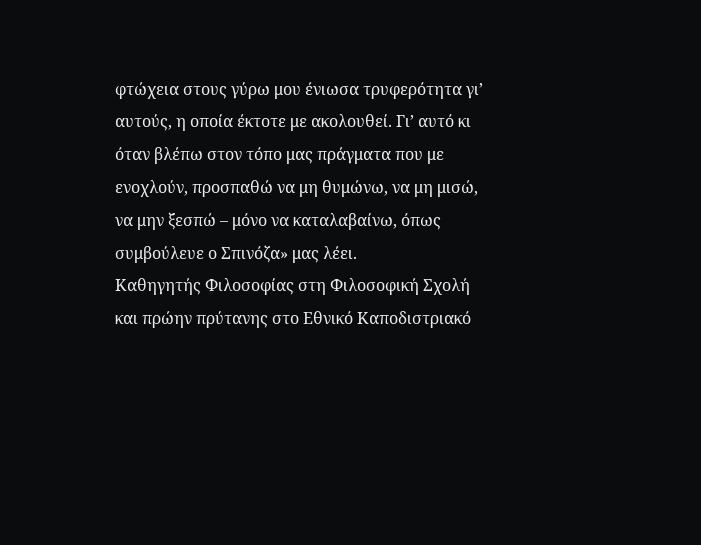φτώχεια στους γύρω μου ένιωσα τρυφερότητα γι’ αυτούς, η οποία έκτοτε με ακολουθεί. Γι’ αυτό κι όταν βλέπω στον τόπο μας πράγματα που με ενοχλούν, προσπαθώ να μη θυμώνω, να μη μισώ, να μην ξεσπώ – μόνο να καταλαβαίνω, όπως συμβούλευε ο Σπινόζα» μας λέει.
Καθηγητής Φιλοσοφίας στη Φιλοσοφική Σχολή και πρώην πρύτανης στο Εθνικό Καποδιστριακό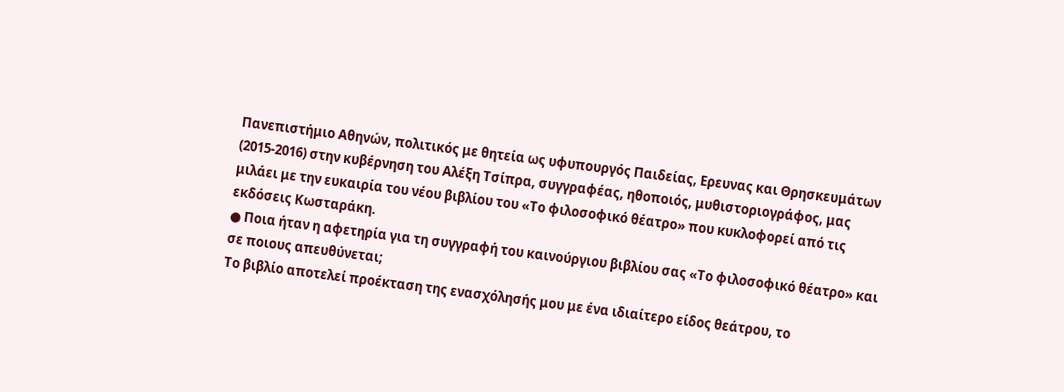Πανεπιστήμιο Αθηνών, πολιτικός με θητεία ως υφυπουργός Παιδείας, Ερευνας και Θρησκευμάτων (2015-2016) στην κυβέρνηση του Αλέξη Τσίπρα, συγγραφέας, ηθοποιός, μυθιστοριογράφος, μας μιλάει με την ευκαιρία του νέου βιβλίου του «Το φιλοσοφικό θέατρο» που κυκλοφορεί από τις εκδόσεις Κωσταράκη.
● Ποια ήταν η αφετηρία για τη συγγραφή του καινούργιου βιβλίου σας «Το φιλοσοφικό θέατρο» και σε ποιους απευθύνεται;
Το βιβλίο αποτελεί προέκταση της ενασχόλησής μου με ένα ιδιαίτερο είδος θεάτρου, το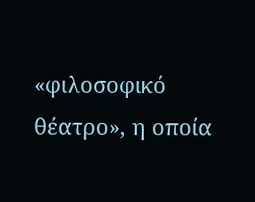«φιλοσοφικό θέατρο», η οποία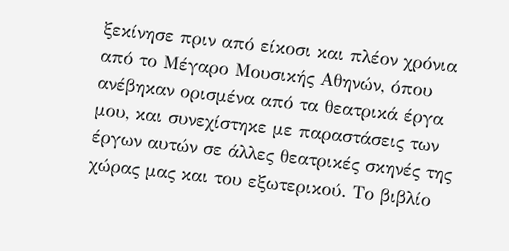ξεκίνησε πριν από είκοσι και πλέον χρόνια από το Μέγαρο Μουσικής Αθηνών, όπου ανέβηκαν ορισμένα από τα θεατρικά έργα μου, και συνεχίστηκε με παραστάσεις των έργων αυτών σε άλλες θεατρικές σκηνές της χώρας μας και του εξωτερικού. Το βιβλίο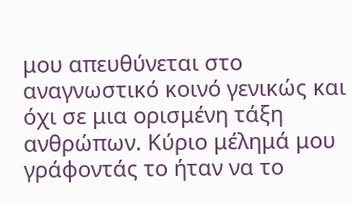μου απευθύνεται στο αναγνωστικό κοινό γενικώς και όχι σε μια ορισμένη τάξη ανθρώπων. Κύριο μέλημά μου γράφοντάς το ήταν να το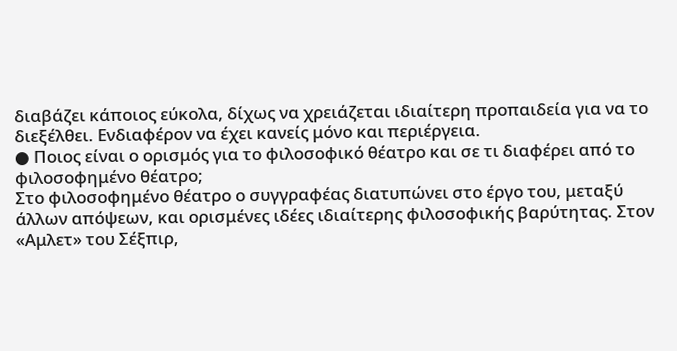διαβάζει κάποιος εύκολα, δίχως να χρειάζεται ιδιαίτερη προπαιδεία για να το διεξέλθει. Ενδιαφέρον να έχει κανείς μόνο και περιέργεια.
● Ποιος είναι ο ορισμός για το φιλοσοφικό θέατρο και σε τι διαφέρει από το φιλοσοφημένο θέατρο;
Στο φιλοσοφημένο θέατρο ο συγγραφέας διατυπώνει στο έργο του, μεταξύ άλλων απόψεων, και ορισμένες ιδέες ιδιαίτερης φιλοσοφικής βαρύτητας. Στον «Αμλετ» του Σέξπιρ,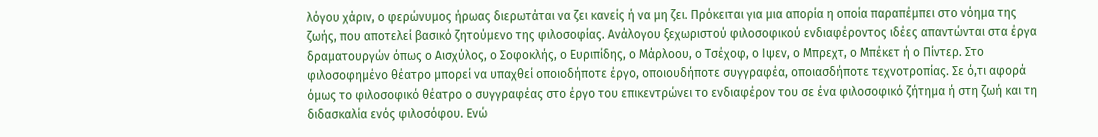λόγου χάριν, ο φερώνυμος ήρωας διερωτάται να ζει κανείς ή να μη ζει. Πρόκειται για μια απορία η οποία παραπέμπει στο νόημα της ζωής, που αποτελεί βασικό ζητούμενο της φιλοσοφίας. Ανάλογου ξεχωριστού φιλοσοφικού ενδιαφέροντος ιδέες απαντώνται στα έργα δραματουργών όπως ο Αισχύλος, ο Σοφοκλής, ο Ευριπίδης, ο Μάρλοου, ο Τσέχοφ, ο Ιψεν, ο Μπρεχτ, ο Μπέκετ ή ο Πίντερ. Στο φιλοσοφημένο θέατρο μπορεί να υπαχθεί οποιοδήποτε έργο, οποιουδήποτε συγγραφέα, οποιασδήποτε τεχνοτροπίας. Σε ό,τι αφορά όμως το φιλοσοφικό θέατρο ο συγγραφέας στο έργο του επικεντρώνει το ενδιαφέρον του σε ένα φιλοσοφικό ζήτημα ή στη ζωή και τη διδασκαλία ενός φιλοσόφου. Ενώ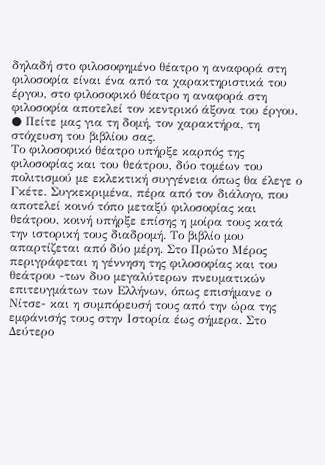δηλαδή στο φιλοσοφημένο θέατρο η αναφορά στη φιλοσοφία είναι ένα από τα χαρακτηριστικά του έργου, στο φιλοσοφικό θέατρο η αναφορά στη φιλοσοφία αποτελεί τον κεντρικό άξονα του έργου.
● Πείτε μας για τη δομή, τον χαρακτήρα, τη στόχευση του βιβλίου σας.
Το φιλοσοφικό θέατρο υπήρξε καρπός της φιλοσοφίας και του θεάτρου, δύο τομέων του πολιτισμού με εκλεκτική συγγένεια όπως θα έλεγε ο Γκέτε. Συγκεκριμένα, πέρα από τον διάλογο, που αποτελεί κοινό τόπο μεταξύ φιλοσοφίας και θεάτρου, κοινή υπήρξε επίσης η μοίρα τους κατά την ιστορική τους διαδρομή. Το βιβλίο μου απαρτίζεται από δύο μέρη. Στο Πρώτο Μέρος περιγράφεται η γέννηση της φιλοσοφίας και του θεάτρου -των δυο μεγαλύτερων πνευματικών επιτευγμάτων των Ελλήνων, όπως επισήμανε ο Νίτσε- και η συμπόρευσή τους από την ώρα της εμφάνισής τους στην Ιστορία έως σήμερα. Στο Δεύτερο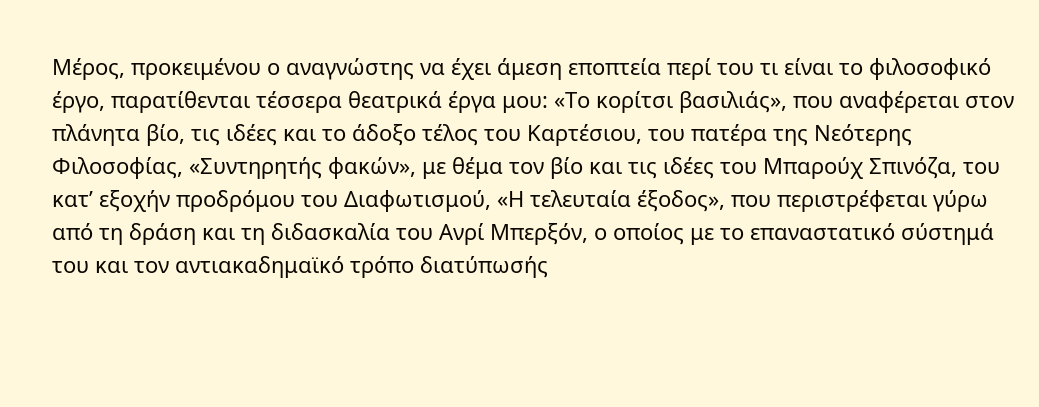Μέρος, προκειμένου ο αναγνώστης να έχει άμεση εποπτεία περί του τι είναι το φιλοσοφικό έργο, παρατίθενται τέσσερα θεατρικά έργα μου: «Το κορίτσι βασιλιάς», που αναφέρεται στον πλάνητα βίο, τις ιδέες και το άδοξο τέλος του Καρτέσιου, του πατέρα της Νεότερης Φιλοσοφίας, «Συντηρητής φακών», με θέμα τον βίο και τις ιδέες του Μπαρούχ Σπινόζα, του κατ’ εξοχήν προδρόμου του Διαφωτισμού, «Η τελευταία έξοδος», που περιστρέφεται γύρω από τη δράση και τη διδασκαλία του Ανρί Μπερξόν, ο οποίος με το επαναστατικό σύστημά του και τον αντιακαδημαϊκό τρόπο διατύπωσής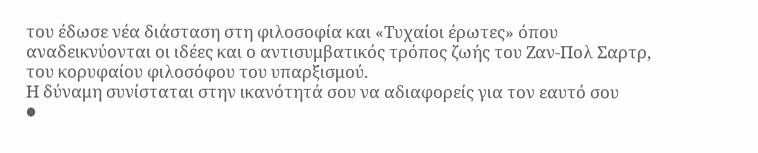του έδωσε νέα διάσταση στη φιλοσοφία και «Τυχαίοι έρωτες» όπου αναδεικνύονται οι ιδέες και ο αντισυμβατικός τρόπος ζωής του Ζαν-Πολ Σαρτρ, του κορυφαίου φιλοσόφου του υπαρξισμού.
Η δύναμη συνίσταται στην ικανότητά σου να αδιαφορείς για τον εαυτό σου
●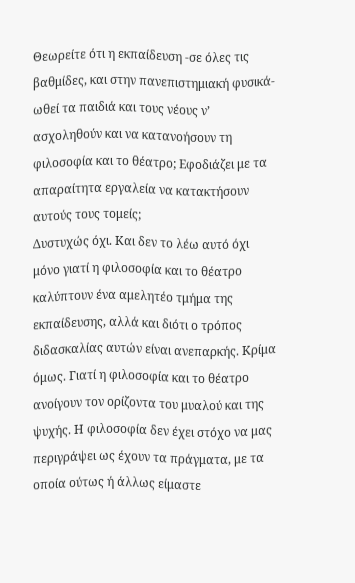Θεωρείτε ότι η εκπαίδευση -σε όλες τις βαθμίδες, και στην πανεπιστημιακή φυσικά- ωθεί τα παιδιά και τους νέους ν’ ασχοληθούν και να κατανοήσουν τη φιλοσοφία και το θέατρο; Εφοδιάζει με τα απαραίτητα εργαλεία να κατακτήσουν αυτούς τους τομείς;
Δυστυχώς όχι. Και δεν το λέω αυτό όχι μόνο γιατί η φιλοσοφία και το θέατρο καλύπτουν ένα αμελητέο τμήμα της εκπαίδευσης, αλλά και διότι ο τρόπος διδασκαλίας αυτών είναι ανεπαρκής. Κρίμα όμως. Γιατί η φιλοσοφία και το θέατρο ανοίγουν τον ορίζοντα του μυαλού και της ψυχής. Η φιλοσοφία δεν έχει στόχο να μας περιγράψει ως έχουν τα πράγματα, με τα οποία ούτως ή άλλως είμαστε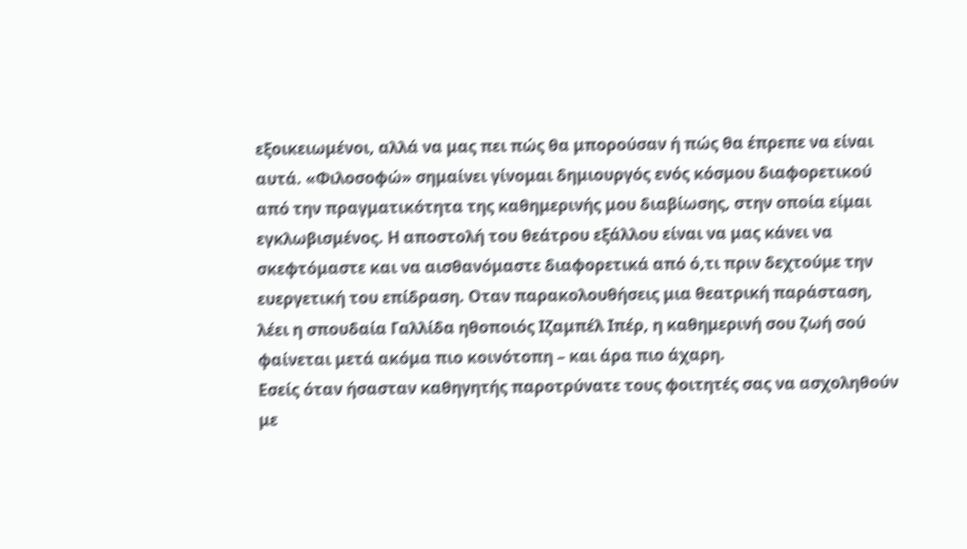εξοικειωμένοι, αλλά να μας πει πώς θα μπορούσαν ή πώς θα έπρεπε να είναι αυτά. «Φιλοσοφώ» σημαίνει γίνομαι δημιουργός ενός κόσμου διαφορετικού από την πραγματικότητα της καθημερινής μου διαβίωσης, στην οποία είμαι εγκλωβισμένος. Η αποστολή του θεάτρου εξάλλου είναι να μας κάνει να σκεφτόμαστε και να αισθανόμαστε διαφορετικά από ό,τι πριν δεχτούμε την ευεργετική του επίδραση. Οταν παρακολουθήσεις μια θεατρική παράσταση, λέει η σπουδαία Γαλλίδα ηθοποιός Ιζαμπέλ Ιπέρ, η καθημερινή σου ζωή σού φαίνεται μετά ακόμα πιο κοινότοπη – και άρα πιο άχαρη.
Εσείς όταν ήσασταν καθηγητής παροτρύνατε τους φοιτητές σας να ασχοληθούν με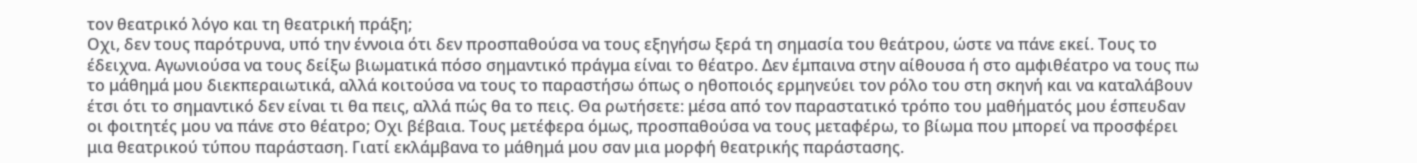τον θεατρικό λόγο και τη θεατρική πράξη;
Οχι, δεν τους παρότρυνα, υπό την έννοια ότι δεν προσπαθούσα να τους εξηγήσω ξερά τη σημασία του θεάτρου, ώστε να πάνε εκεί. Τους το έδειχνα. Αγωνιούσα να τους δείξω βιωματικά πόσο σημαντικό πράγμα είναι το θέατρο. Δεν έμπαινα στην αίθουσα ή στο αμφιθέατρο να τους πω το μάθημά μου διεκπεραιωτικά, αλλά κοιτούσα να τους το παραστήσω όπως ο ηθοποιός ερμηνεύει τον ρόλο του στη σκηνή και να καταλάβουν έτσι ότι το σημαντικό δεν είναι τι θα πεις, αλλά πώς θα το πεις. Θα ρωτήσετε: μέσα από τον παραστατικό τρόπο του μαθήματός μου έσπευδαν οι φοιτητές μου να πάνε στο θέατρο; Οχι βέβαια. Τους μετέφερα όμως, προσπαθούσα να τους μεταφέρω, το βίωμα που μπορεί να προσφέρει μια θεατρικού τύπου παράσταση. Γιατί εκλάμβανα το μάθημά μου σαν μια μορφή θεατρικής παράστασης.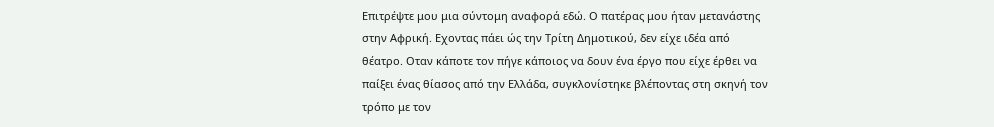Επιτρέψτε μου μια σύντομη αναφορά εδώ. Ο πατέρας μου ήταν μετανάστης στην Αφρική. Εχοντας πάει ώς την Τρίτη Δημοτικού, δεν είχε ιδέα από θέατρο. Οταν κάποτε τον πήγε κάποιος να δουν ένα έργο που είχε έρθει να παίξει ένας θίασος από την Ελλάδα, συγκλονίστηκε βλέποντας στη σκηνή τον τρόπο με τον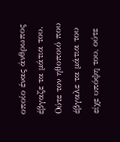οποίο ένας άνθρωπος έβγαζε τα μάτια του. Ούτε τον ηθοποιό που έβγαλε τα μάτια του είχε υπόψη του, ούτε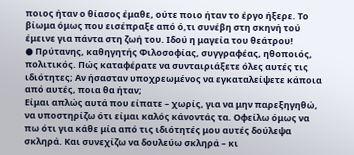ποιος ήταν ο θίασος έμαθε, ούτε ποιο ήταν το έργο ήξερε. Το βίωμα όμως που εισέπραξε από ό,τι συνέβη στη σκηνή τού έμεινε για πάντα στη ζωή του. Ιδού η μαγεία του θεάτρου!
● Πρύτανης, καθηγητής Φιλοσοφίας, συγγραφέας, ηθοποιός, πολιτικός. Πώς καταφέρατε να συνταιριάξετε όλες αυτές τις ιδιότητες; Αν ήσασταν υποχρεωμένος να εγκαταλείψετε κάποια από αυτές, ποια θα ήταν;
Είμαι απλώς αυτά που είπατε – χωρίς, για να μην παρεξηγηθώ, να υποστηρίζω ότι είμαι καλός κάνοντάς τα. Οφείλω όμως να πω ότι για κάθε μία από τις ιδιότητές μου αυτές δούλεψα σκληρά. Και συνεχίζω να δουλεύω σκληρά – κι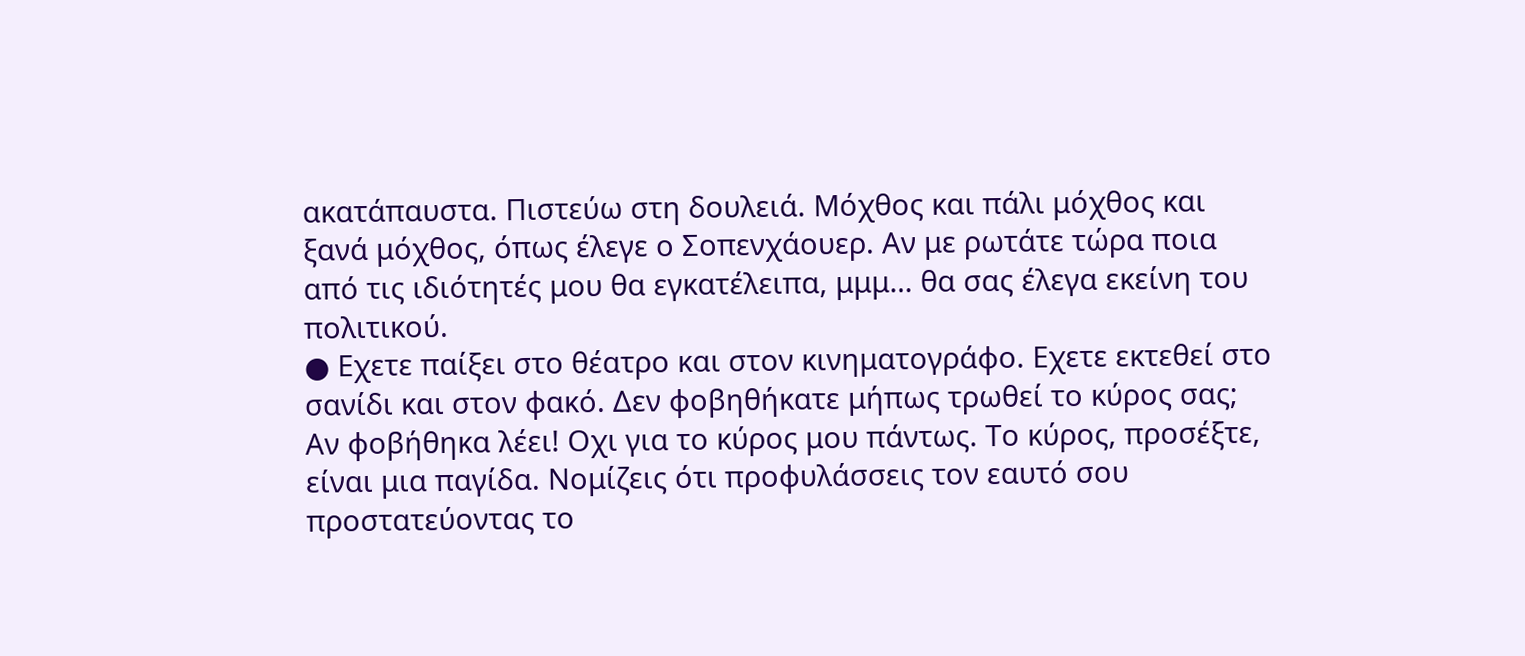ακατάπαυστα. Πιστεύω στη δουλειά. Μόχθος και πάλι μόχθος και ξανά μόχθος, όπως έλεγε ο Σοπενχάουερ. Αν με ρωτάτε τώρα ποια από τις ιδιότητές μου θα εγκατέλειπα, μμμ… θα σας έλεγα εκείνη του πολιτικού.
● Εχετε παίξει στο θέατρο και στον κινηματογράφο. Εχετε εκτεθεί στο σανίδι και στον φακό. Δεν φοβηθήκατε μήπως τρωθεί το κύρος σας;
Αν φοβήθηκα λέει! Οχι για το κύρος μου πάντως. Το κύρος, προσέξτε, είναι μια παγίδα. Νομίζεις ότι προφυλάσσεις τον εαυτό σου προστατεύοντας το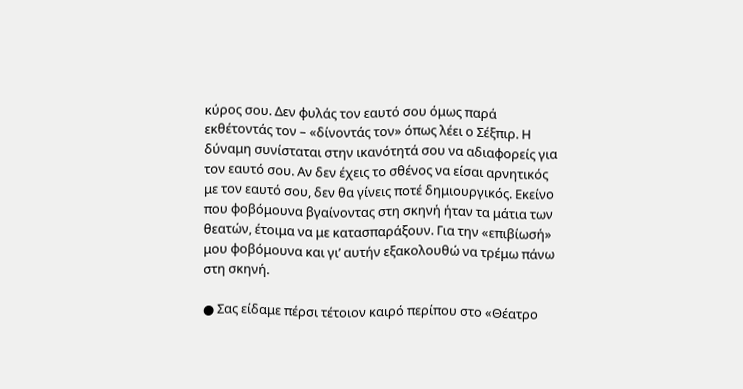κύρος σου. Δεν φυλάς τον εαυτό σου όμως παρά εκθέτοντάς τον – «δίνοντάς τον» όπως λέει ο Σέξπιρ. Η δύναμη συνίσταται στην ικανότητά σου να αδιαφορείς για τον εαυτό σου. Αν δεν έχεις το σθένος να είσαι αρνητικός με τον εαυτό σου, δεν θα γίνεις ποτέ δημιουργικός. Εκείνο που φοβόμουνα βγαίνοντας στη σκηνή ήταν τα μάτια των θεατών, έτοιμα να με κατασπαράξουν. Για την «επιβίωσή» μου φοβόμουνα και γι’ αυτήν εξακολουθώ να τρέμω πάνω στη σκηνή.

● Σας είδαμε πέρσι τέτοιον καιρό περίπου στο «Θέατρο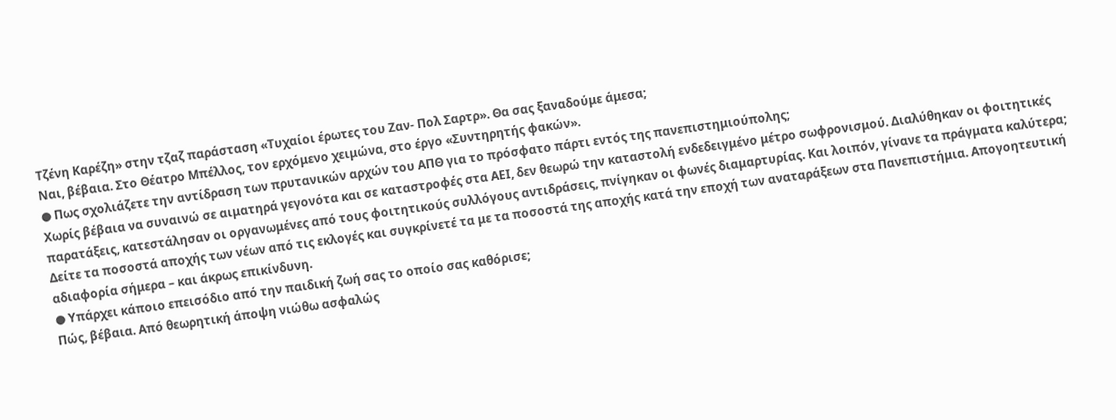Τζένη Καρέζη» στην τζαζ παράσταση «Τυχαίοι έρωτες του Ζαν- Πολ Σαρτρ». Θα σας ξαναδούμε άμεσα;
Ναι, βέβαια. Στο Θέατρο Μπέλλος, τον ερχόμενο χειμώνα, στο έργο «Συντηρητής φακών».
● Πως σχολιάζετε την αντίδραση των πρυτανικών αρχών του ΑΠΘ για το πρόσφατο πάρτι εντός της πανεπιστημιούπολης;
Χωρίς βέβαια να συναινώ σε αιματηρά γεγονότα και σε καταστροφές στα ΑΕΙ, δεν θεωρώ την καταστολή ενδεδειγμένο μέτρο σωφρονισμού. Διαλύθηκαν οι φοιτητικές παρατάξεις, κατεστάλησαν οι οργανωμένες από τους φοιτητικούς συλλόγους αντιδράσεις, πνίγηκαν οι φωνές διαμαρτυρίας. Και λοιπόν, γίνανε τα πράγματα καλύτερα; Δείτε τα ποσοστά αποχής των νέων από τις εκλογές και συγκρίνετέ τα με τα ποσοστά της αποχής κατά την εποχή των αναταράξεων στα Πανεπιστήμια. Απογοητευτική αδιαφορία σήμερα – και άκρως επικίνδυνη.
● Υπάρχει κάποιο επεισόδιο από την παιδική ζωή σας το οποίο σας καθόρισε;
Πώς, βέβαια. Από θεωρητική άποψη νιώθω ασφαλώς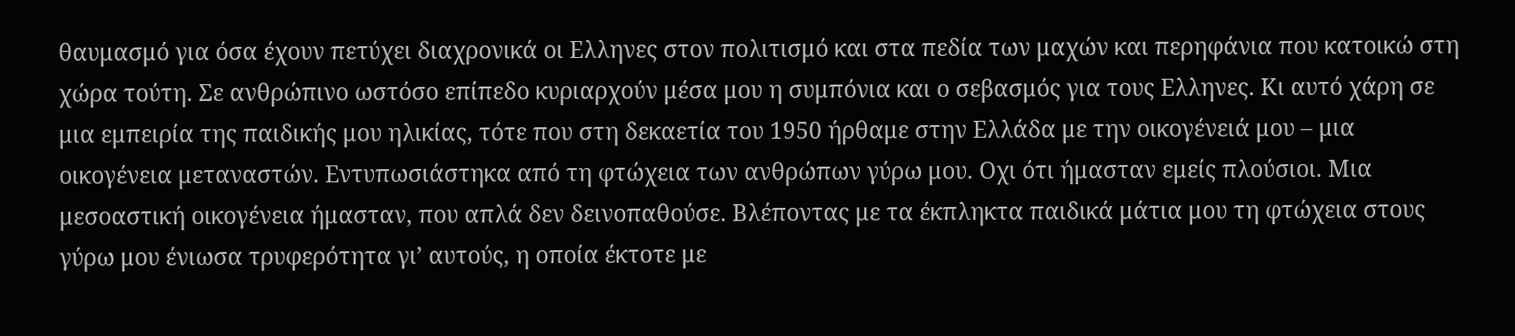θαυμασμό για όσα έχουν πετύχει διαχρονικά οι Ελληνες στον πολιτισμό και στα πεδία των μαχών και περηφάνια που κατοικώ στη χώρα τούτη. Σε ανθρώπινο ωστόσο επίπεδο κυριαρχούν μέσα μου η συμπόνια και ο σεβασμός για τους Ελληνες. Κι αυτό χάρη σε μια εμπειρία της παιδικής μου ηλικίας, τότε που στη δεκαετία του 1950 ήρθαμε στην Ελλάδα με την οικογένειά μου – μια οικογένεια μεταναστών. Εντυπωσιάστηκα από τη φτώχεια των ανθρώπων γύρω μου. Οχι ότι ήμασταν εμείς πλούσιοι. Μια μεσοαστική οικογένεια ήμασταν, που απλά δεν δεινοπαθούσε. Βλέποντας με τα έκπληκτα παιδικά μάτια μου τη φτώχεια στους γύρω μου ένιωσα τρυφερότητα γι’ αυτούς, η οποία έκτοτε με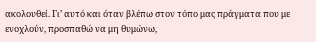ακολουθεί. Γι’ αυτό και όταν βλέπω στον τόπο μας πράγματα που με ενοχλούν, προσπαθώ να μη θυμώνω,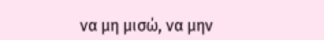να μη μισώ, να μην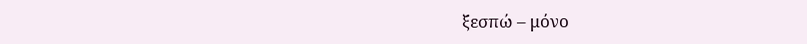ξεσπώ – μόνο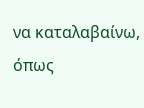να καταλαβαίνω, όπως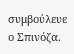συμβούλευε ο Σπινόζα.